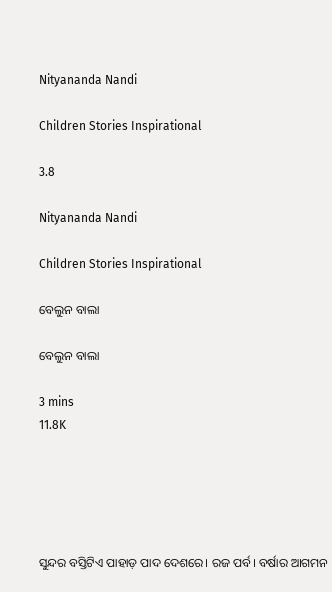Nityananda Nandi

Children Stories Inspirational

3.8

Nityananda Nandi

Children Stories Inspirational

ବେଲୁନ ବାଲା

ବେଲୁନ ବାଲା

3 mins
11.8K





ସୁନ୍ଦର ବସ୍ତିଟିଏ ପାହାଡ଼ ପାଦ ଦେଶରେ। ରଜ ପର୍ବ। ବର୍ଷାର ଆଗମନ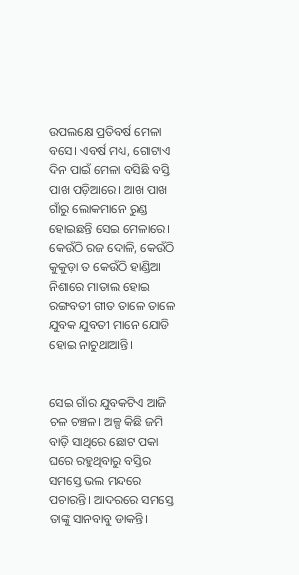ଉପଲକ୍ଷେ ପ୍ରତିବର୍ଷ ମେଳା ବସେ। ଏବର୍ଷ ମଧ୍ୟ, ଗୋଟାଏ ଦିନ ପାଇଁ ମେଳା ବସିଛି ବସ୍ତି ପାଖ ପଡ଼ିଆରେ। ଆଖ ପାଖ ଗାଁରୁ ଲୋକମାନେ ରୁଣ୍ଡ ହୋଇଛନ୍ତି ସେଇ ମେଳାରେ। କେଉଁଠି ରଜ ଦୋଳି, କେଉଁଠି କୁକୁଡ଼ା ତ କେଉଁଠି ହାଣ୍ଡିଆ ନିଶାରେ ମାତାଲ ହୋଇ ରଙ୍ଗବତୀ ଗୀତ ତାଳେ ତାଳେ ଯୁବକ ଯୁବତୀ ମାନେ ଯୋଡି ହୋଇ ନାଚୁଥାଆନ୍ତି।


ସେଇ ଗାଁର ଯୁବକଟିଏ ଆଜି ଚଳ ଚଞ୍ଚଳ। ଅଳ୍ପ କିଛି ଜମି ବାଡ଼ି ସାଥିରେ ଛୋଟ ପକା ଘରେ ରହୁଥିବାରୁ ବସ୍ତିର ସମସ୍ତେ ଭଲ ମନ୍ଦରେ ପଚାରନ୍ତି। ଆଦରରେ ସମସ୍ତେ ତାଙ୍କୁ ସାନବାବୁ ଡାକନ୍ତି।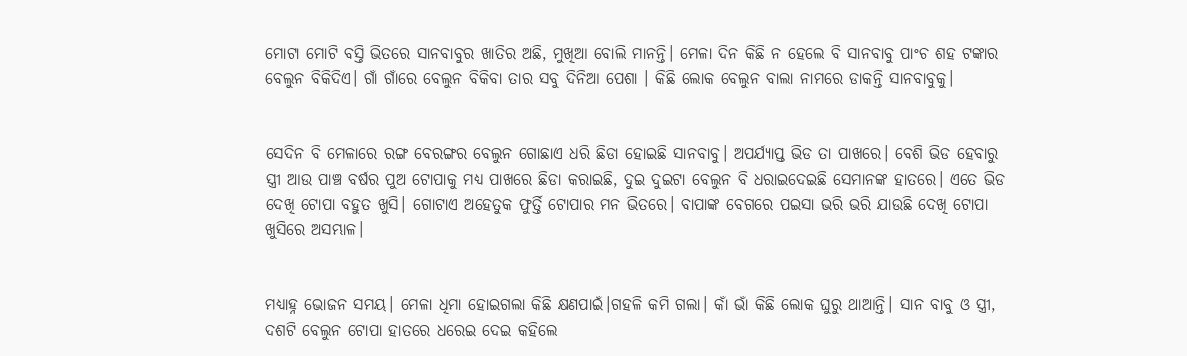ମୋଟା ମୋଟି ବସ୍ତି ଭିତରେ ସାନବାବୁର ଖାତିର ଅଛି, ମୁଖିଆ ବୋଲି ମାନନ୍ତି। ମେଳା ଦିନ କିଛି ନ ହେଲେ ବି ସାନବାବୁ ପାଂଚ ଶହ ଟଙ୍କାର ବେଲୁନ ବିକିଦିଏ। ଗାଁ ଗାଁରେ ବେଲୁନ ବିକିବା ତାର ସବୁ ଦିନିଆ ପେଶା । କିଛି ଲୋକ ବେଲୁନ ବାଲା ନାମରେ ଡାକନ୍ତି ସାନବାବୁକୁ।


ସେଦିନ ବି ମେଳାରେ ରଙ୍ଗ ବେରଙ୍ଗର ବେଲୁନ ଗୋଛାଏ ଧରି ଛିଡା ହୋଇଛି ସାନବାବୁ। ଅପର୍ଯ୍ୟାପ୍ତ ଭିଡ ତା ପାଖରେ। ବେଶି ଭିଡ ହେବାରୁ ସ୍ତ୍ରୀ ଆଉ ପାଞ୍ଚ ବର୍ଷର ପୁଅ ଟୋପାକୁ ମଧ୍ୟ ପାଖରେ ଛିଡା କରାଇଛି, ଦୁଇ ଦୁଇଟା ବେଲୁନ ବି ଧରାଇଦେଇଛି ସେମାନଙ୍କ ହାତରେ। ଏତେ ଭିଡ ଦେଖି ଟୋପା ବହୁତ ଖୁସି। ଗୋଟାଏ ଅହେତୁକ ଫୁର୍ତ୍ତି ଟୋପାର ମନ ଭିତରେ। ବାପାଙ୍କ ବେଗରେ ପଇସା ଭରି ଭରି ଯାଉଛି ଦେଖି ଟୋପା ଖୁସିରେ ଅସମ୍ଭାଳ।


ମଧ୍ୟାହ୍ନ ଭୋଜନ ସମୟ। ମେଳା ଧିମା ହୋଇଗଲା କିଛି କ୍ଷଣପାଇଁ।ଗହଳି କମି ଗଲା। କାଁ ଭାଁ କିଛି ଲୋକ ଘୁରୁ ଥାଆନ୍ତି। ସାନ ବାବୁ ଓ ସ୍ତ୍ରୀ, ଦଶଟି ବେଲୁନ ଟୋପା ହାତରେ ଧରେଇ ଦେଇ କହିଲେ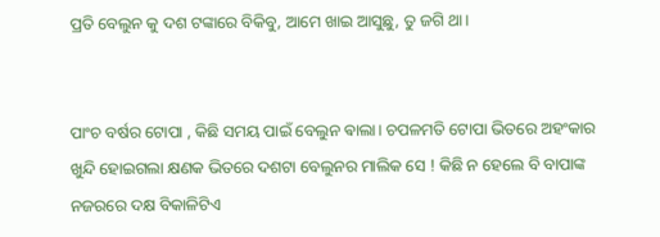ପ୍ରତି ବେଲୁନ କୁ ଦଶ ଟଙ୍କାରେ ବିକିବୁ, ଆମେ ଖାଇ ଆସୁଛୁ, ତୁ ଜଗି ଥା।


ପାଂଚ ବର୍ଷର ଟୋପା , କିଛି ସମୟ ପାଇଁ ବେଲୁନ ଵାଲା। ଚପଳମତି ଟୋପା ଭିତରେ ଅହଂକାର ଖୁନ୍ଦି ହୋଇଗଲା କ୍ଷଣକ ଭିତରେ ଦଶଟା ବେଲୁନର ମାଲିକ ସେ ! କିଛି ନ ହେଲେ ବି ବାପାଙ୍କ ନଜରରେ ଦକ୍ଷ ବିକାଳିଟିଏ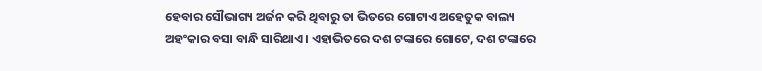ହେବାର ସୌଭାଗ୍ୟ ଅର୍ଜନ କରି ଥିବାରୁ ତା ଭିତରେ ଗୋଟାଏ ଅହେତୁକ ବାଲ୍ୟ ଅହଂକାର ବସା ବାନ୍ଧି ସାରିଥାଏ। ଏହାଭିତରେ ଦଶ ଟଙ୍କାରେ ଗୋଟେ, ଦଶ ଟଙ୍କାରେ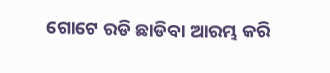ଗୋଟେ ରଡି ଛାଡିବା ଆରମ୍ଭ କରି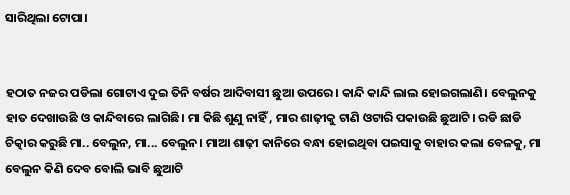ସାରିଥିଲା ଟୋପା।


ହଠାତ ନଜର ପଡିଲା ଗୋଟାଏ ଦୁଇ ତିନି ବର୍ଷର ଆଦିବାସୀ ଛୁଆ ଉପରେ। କାନ୍ଦି କାନ୍ଦି ଲାଲ ହୋଇଗଲାଣି। ବେଲୁନକୁ ହାତ ଦେଖାଉଛି ଓ କାନ୍ଦିବାରେ ଲାଗିଛି। ମା କିଛି ଶୁଣୁ ନାହିଁ , ମାର ଶାଢ଼ୀକୁ ଟାଣି ଓଟାରି ପକାଉଛି ଛୁଆଟି। ରଡି ଛାଡି ଚିତ୍କାର କରୁଛି ମା.. ବେଲୁନ, ମା... ବେଲୁନ। ମାଆ ଶାଢ଼ୀ କାନିରେ ବନ୍ଧା ହୋଇଥିବା ପଇସାକୁ ବାହାର କଲା ବେଳକୁ, ମା ବେଲୁନ କିଣି ଦେବ ବୋଲି ଭାବି ଛୁଆଟି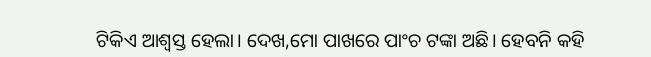ଟିକିଏ ଆଶ୍ୱସ୍ତ ହେଲା। ଦେଖ,ମୋ ପାଖରେ ପାଂଚ ଟଙ୍କା ଅଛି। ହେବନି କହି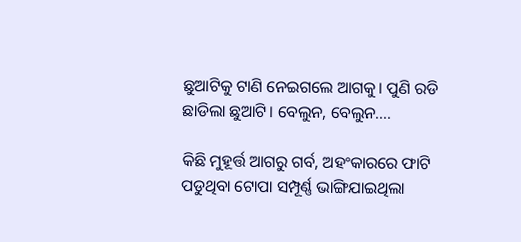ଛୁଆଟିକୁ ଟାଣି ନେଇଗଲେ ଆଗକୁ। ପୁଣି ରଡି ଛାଡିଲା ଛୁଆଟି। ବେଲୁନ, ବେଲୁନ....

କିଛି ମୁହୂର୍ତ୍ତ ଆଗରୁ ଗର୍ବ, ଅହଂକାରରେ ଫାଟି ପଡୁଥିବା ଟୋପା ସମ୍ପୂର୍ଣ୍ଣ ଭାଙ୍ଗିଯାଇଥିଲା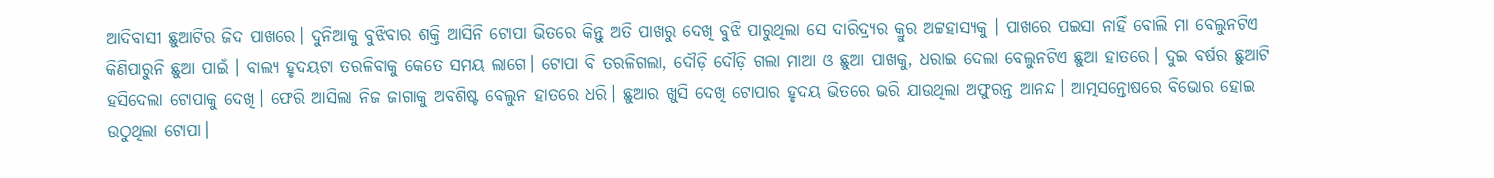ଆଦିବାସୀ ଛୁଆଟିର ଜିଦ ପାଖରେ। ଦୁନିଆକୁ ବୁଝିବାର ଶକ୍ତି ଆସିନି ଟୋପା ଭିତରେ କିନ୍ତୁ ଅତି ପାଖରୁ ଦେଖି ବୁଝି ପାରୁଥିଲା ସେ ଦାରିଦ୍ର୍ୟର କ୍ରୁର ଅଟ୍ଟହାସ୍ୟକୁ । ପାଖରେ ପଇସା ନାହିଁ ବୋଲି ମା ବେଲୁନଟିଏ କିଣିପାରୁନି ଛୁଆ ପାଇଁ । ବାଲ୍ୟ ହୃଦୟଟା ତରଳିବାକୁ କେତେ ସମୟ ଲାଗେ। ଟୋପା ବି ତରଳିଗଲା, ଦୌଡ଼ି ଦୌଡ଼ି ଗଲା ମାଆ ଓ ଛୁଆ ପାଖକୁ, ଧରାଇ ଦେଲା ବେଲୁନଟିଏ ଛୁଆ ହାତରେ। ଦୁଇ ବର୍ଷର ଛୁଆଟି ହସିଦେଲା ଟୋପାକୁ ଦେଖି। ଫେରି ଆସିଲା ନିଜ ଜାଗାକୁ ଅବଶିଷ୍ଟ ବେଲୁନ ହାତରେ ଧରି। ଛୁଆର ଖୁସି ଦେଖି ଟୋପାର ହୃଦୟ ଭିତରେ ଭରି ଯାଉଥିଲା ଅଫୁରନ୍ତ ଆନନ୍ଦ। ଆତ୍ମସନ୍ତୋଷରେ ବିଭୋର ହୋଇ ଉଠୁଥିଲା ଟୋପା।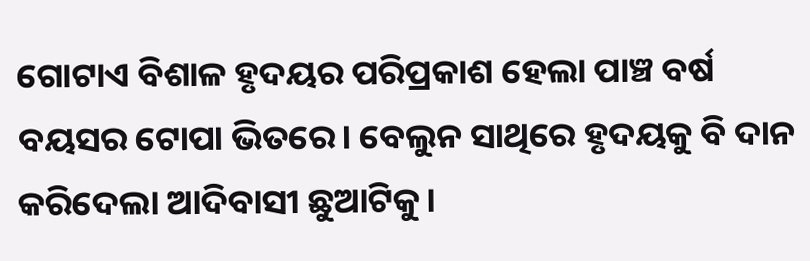ଗୋଟାଏ ବିଶାଳ ହୃଦୟର ପରିପ୍ରକାଶ ହେଲା ପାଞ୍ଚ ବର୍ଷ ବୟସର ଟୋପା ଭିତରେ। ବେଲୁନ ସାଥିରେ ହୃଦୟକୁ ବି ଦାନ କରିଦେଲା ଆଦିବାସୀ ଛୁଆଟିକୁ।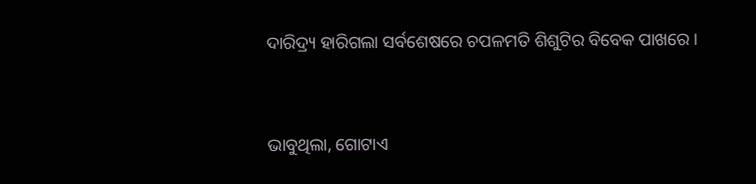ଦାରିଦ୍ର୍ୟ ହାରିଗଲା ସର୍ବଶେଷରେ ଚପଳମତି ଶିଶୁଟିର ବିବେକ ପାଖରେ।


ଭାବୁଥିଲା, ଗୋଟାଏ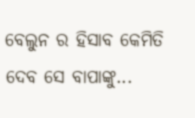ବେଲୁନ ର ହିସାବ କେମିତି ଦେବ ସେ ବାପାଙ୍କୁ...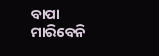ବାପା ମାରିବେନି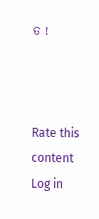ତ !



Rate this content
Log in